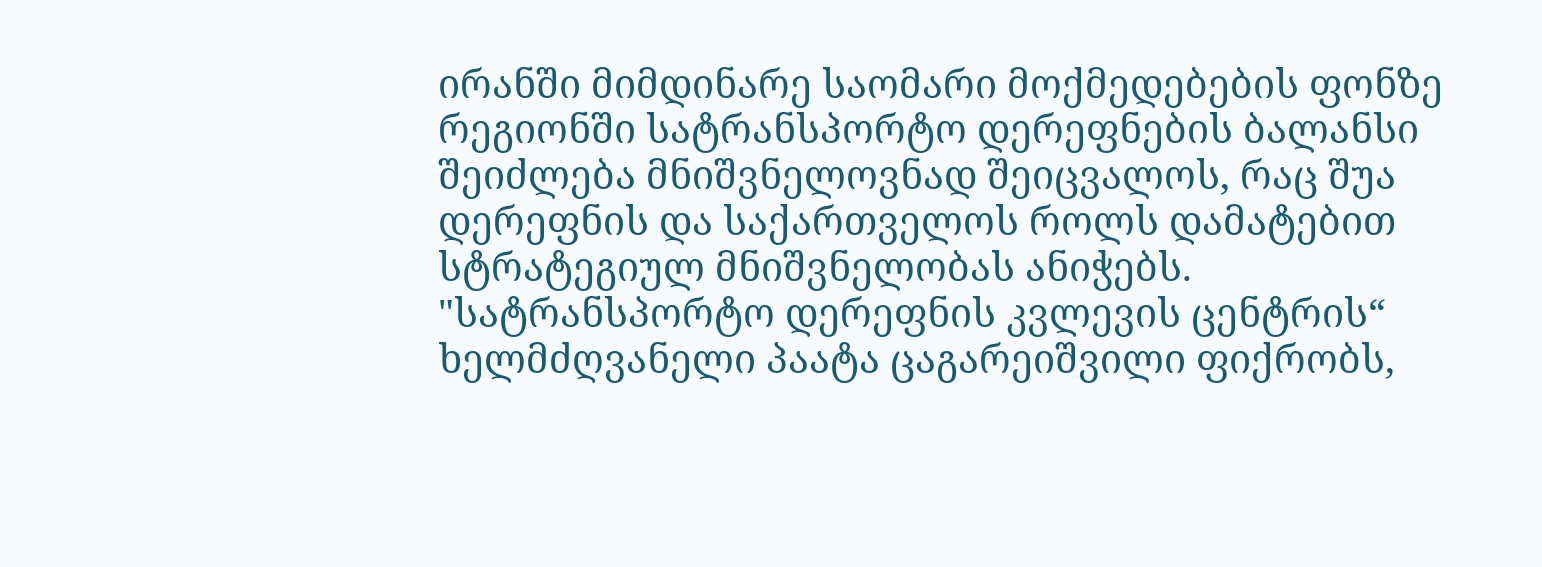ირანში მიმდინარე საომარი მოქმედებების ფონზე რეგიონში სატრანსპორტო დერეფნების ბალანსი შეიძლება მნიშვნელოვნად შეიცვალოს, რაც შუა დერეფნის და საქართველოს როლს დამატებით სტრატეგიულ მნიშვნელობას ანიჭებს.
"სატრანსპორტო დერეფნის კვლევის ცენტრის“ ხელმძღვანელი პაატა ცაგარეიშვილი ფიქრობს,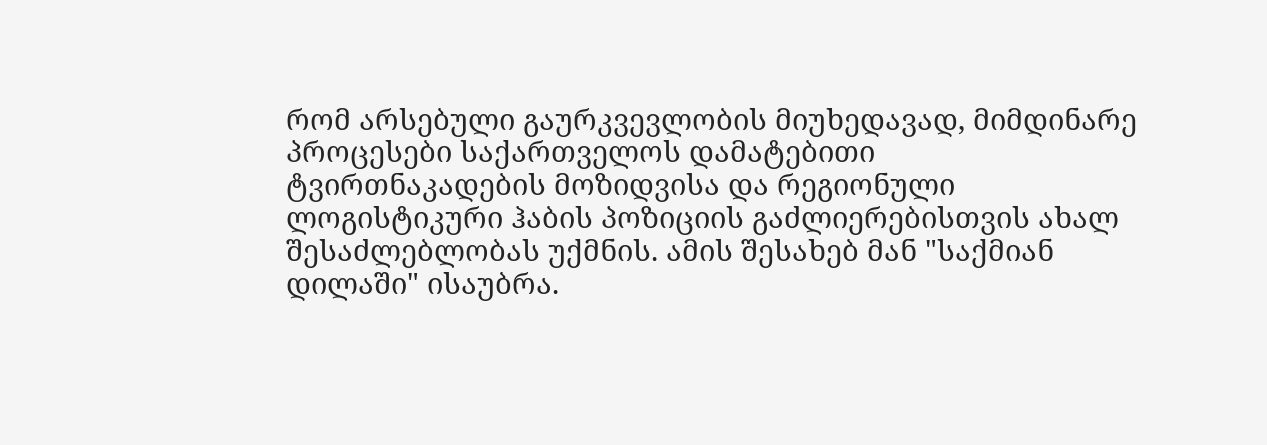რომ არსებული გაურკვევლობის მიუხედავად, მიმდინარე პროცესები საქართველოს დამატებითი ტვირთნაკადების მოზიდვისა და რეგიონული ლოგისტიკური ჰაბის პოზიციის გაძლიერებისთვის ახალ შესაძლებლობას უქმნის. ამის შესახებ მან "საქმიან დილაში" ისაუბრა.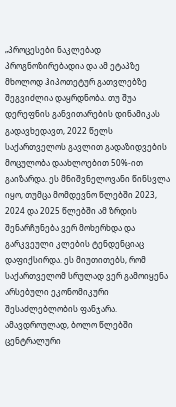„პროცესები ნაკლებად პროგნოზირებადია და ამ ეტაპზე მხოლოდ ჰიპოთეტურ გათვლებზე შეგვიძლია დაყრდნობა. თუ შუა დერეფნის განვითარების დინამიკას გადავხედავთ, 2022 წელს საქართველოს გავლით გადაზიდვების მოცულობა დაახლოებით 50%-ით გაიზარდა. ეს მნიშვნელოვანი წინსვლა იყო, თუმცა მომდევნო წლებში 2023, 2024 და 2025 წლებში ამ ზრდის შენარჩუნება ვერ მოხერხდა და გარკვეული კლების ტენდენციაც დაფიქსირდა. ეს მიუთითებს, რომ საქართველომ სრულად ვერ გამოიყენა არსებული ეკონომიკური შესაძლებლობის ფანჯარა.
ამავდროულად, ბოლო წლებში ცენტრალური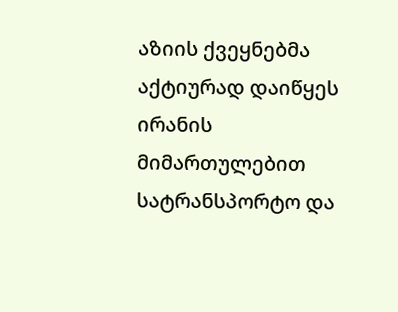აზიის ქვეყნებმა აქტიურად დაიწყეს ირანის მიმართულებით სატრანსპორტო და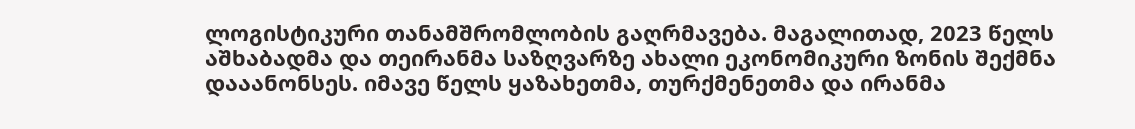ლოგისტიკური თანამშრომლობის გაღრმავება. მაგალითად, 2023 წელს აშხაბადმა და თეირანმა საზღვარზე ახალი ეკონომიკური ზონის შექმნა დააანონსეს. იმავე წელს ყაზახეთმა, თურქმენეთმა და ირანმა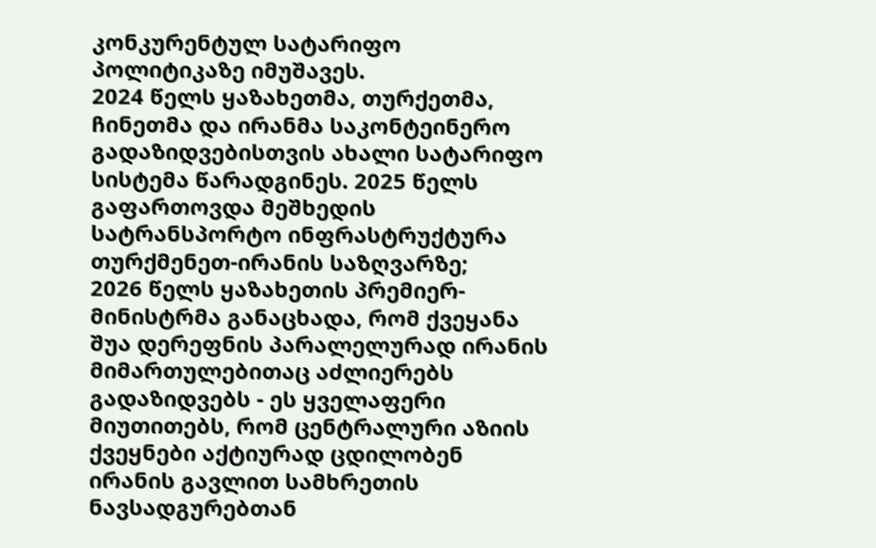კონკურენტულ სატარიფო პოლიტიკაზე იმუშავეს.
2024 წელს ყაზახეთმა, თურქეთმა, ჩინეთმა და ირანმა საკონტეინერო გადაზიდვებისთვის ახალი სატარიფო სისტემა წარადგინეს. 2025 წელს გაფართოვდა მეშხედის სატრანსპორტო ინფრასტრუქტურა თურქმენეთ-ირანის საზღვარზე;
2026 წელს ყაზახეთის პრემიერ-მინისტრმა განაცხადა, რომ ქვეყანა შუა დერეფნის პარალელურად ირანის მიმართულებითაც აძლიერებს გადაზიდვებს - ეს ყველაფერი მიუთითებს, რომ ცენტრალური აზიის ქვეყნები აქტიურად ცდილობენ ირანის გავლით სამხრეთის ნავსადგურებთან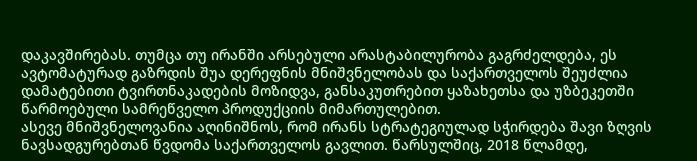დაკავშირებას. თუმცა თუ ირანში არსებული არასტაბილურობა გაგრძელდება, ეს ავტომატურად გაზრდის შუა დერეფნის მნიშვნელობას და საქართველოს შეუძლია დამატებითი ტვირთნაკადების მოზიდვა, განსაკუთრებით ყაზახეთსა და უზბეკეთში წარმოებული სამრეწველო პროდუქციის მიმართულებით.
ასევე მნიშვნელოვანია აღინიშნოს, რომ ირანს სტრატეგიულად სჭირდება შავი ზღვის ნავსადგურებთან წვდომა საქართველოს გავლით. წარსულშიც, 2018 წლამდე,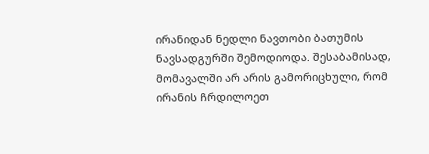ირანიდან ნედლი ნავთობი ბათუმის ნავსადგურში შემოდიოდა. შესაბამისად, მომავალში არ არის გამორიცხული, რომ ირანის ჩრდილოეთ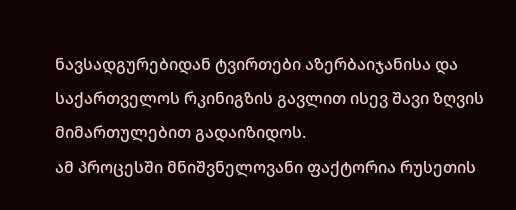ნავსადგურებიდან ტვირთები აზერბაიჯანისა და საქართველოს რკინიგზის გავლით ისევ შავი ზღვის მიმართულებით გადაიზიდოს.
ამ პროცესში მნიშვნელოვანი ფაქტორია რუსეთის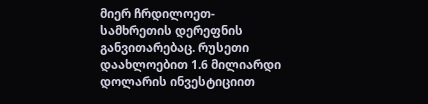მიერ ჩრდილოეთ-სამხრეთის დერეფნის განვითარებაც. რუსეთი დაახლოებით 1.6 მილიარდი დოლარის ინვესტიციით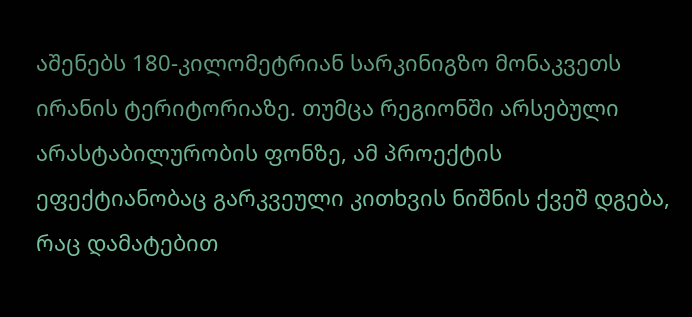აშენებს 180-კილომეტრიან სარკინიგზო მონაკვეთს ირანის ტერიტორიაზე. თუმცა რეგიონში არსებული არასტაბილურობის ფონზე, ამ პროექტის ეფექტიანობაც გარკვეული კითხვის ნიშნის ქვეშ დგება, რაც დამატებით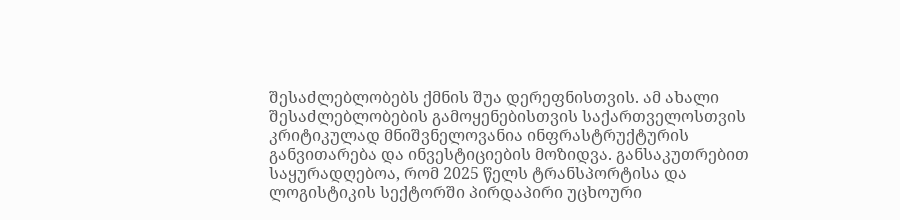შესაძლებლობებს ქმნის შუა დერეფნისთვის. ამ ახალი შესაძლებლობების გამოყენებისთვის საქართველოსთვის კრიტიკულად მნიშვნელოვანია ინფრასტრუქტურის განვითარება და ინვესტიციების მოზიდვა. განსაკუთრებით საყურადღებოა, რომ 2025 წელს ტრანსპორტისა და ლოგისტიკის სექტორში პირდაპირი უცხოური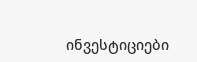ინვესტიციები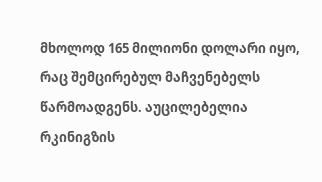მხოლოდ 165 მილიონი დოლარი იყო, რაც შემცირებულ მაჩვენებელს წარმოადგენს. აუცილებელია რკინიგზის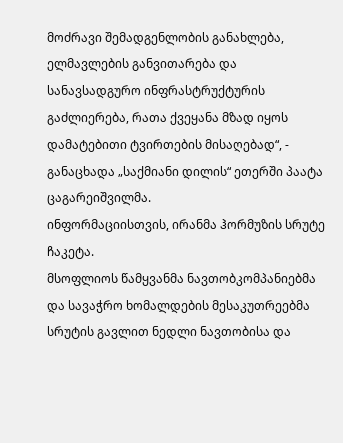მოძრავი შემადგენლობის განახლება, ელმავლების განვითარება და სანავსადგურო ინფრასტრუქტურის გაძლიერება, რათა ქვეყანა მზად იყოს დამატებითი ტვირთების მისაღებად“, - განაცხადა „საქმიანი დილის“ ეთერში პაატა ცაგარეიშვილმა.
ინფორმაციისთვის, ირანმა ჰორმუზის სრუტე ჩაკეტა.
მსოფლიოს წამყვანმა ნავთობკომპანიებმა და სავაჭრო ხომალდების მესაკუთრეებმა სრუტის გავლით ნედლი ნავთობისა და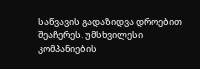საწვავის გადაზიდვა დროებით შეაჩერეს. უმსხვილესი კომპანიების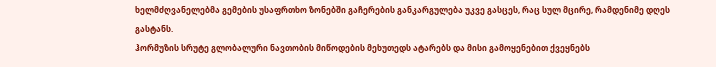ხელმძღვანელებმა გემების უსაფრთხო ზონებში გაჩერების განკარგულება უკვე გასცეს, რაც სულ მცირე, რამდენიმე დღეს გასტანს.
ჰორმუზის სრუტე გლობალური ნავთობის მიწოდების მეხუთედს ატარებს და მისი გამოყენებით ქვეყნებს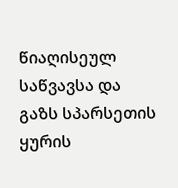წიაღისეულ საწვავსა და გაზს სპარსეთის ყურის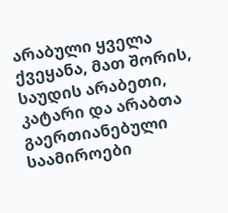არაბული ყველა ქვეყანა, მათ შორის, საუდის არაბეთი, კატარი და არაბთა გაერთიანებული საამიროები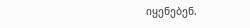იყენებენ.